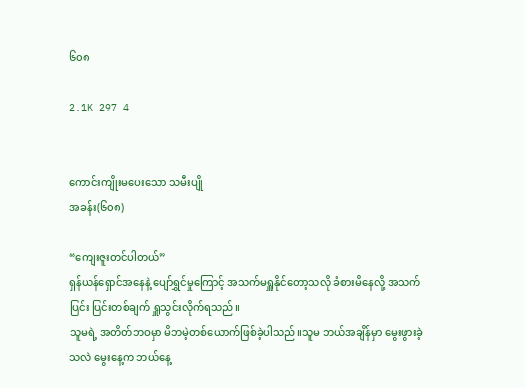၆၀၈

2.1K 297 4


ကောင်းကျိုးမပေးသော သမီးပျို
အခန်း(၆၀၈)

“ကျေးဇူးတင်ပါတယ်”
ရှန်ယန်ရှောင်အနေနဲ့ ပျော်ရွှင်မှုကြောင့် အသက်မရှူနိုင်တော့သလို ခံစားမိနေလို့ အသက်ပြင်း ပြင်းတစ်ချက် ရှူသွင်းလိုက်ရသည်။
သူမရဲ့ အတိတ်ဘဝမှာ မိဘမဲ့တစ်ယောက်ဖြစ်ခဲ့ပါသည်။သူမ ဘယ်အချိန်မှာ မွေးဖွားခဲ့သလဲ မွေးနေ့က ဘယ်နေ့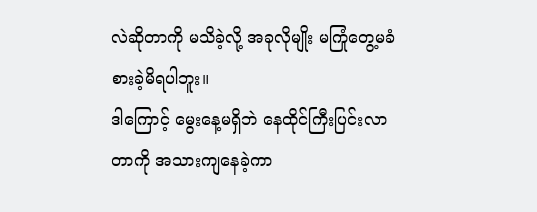လဲဆိုတာကို မသိခဲ့လို့ အခုလိုမျိုး မကြုံတွေ့မခံစားခဲ့မိရပါဘူး။
ဒါကြောင့် မွေးနေ့မရှိဘဲ နေထိုင်ကြီးပြင်းလာတာကို အသားကျနေခဲ့ကာ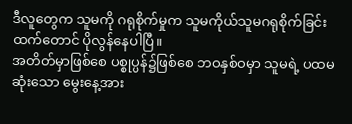ဒီလူတွေက သူမကို ဂရုစိုက်မှုက သူမကိုယ်သူမဂရုစိုက်ခြင်းထက်တောင် ပိုလွန်နေပါပြီ။
အတိတ်မှာဖြစ်စေ ပစ္စုပ္ပန်၌ဖြစ်စေ ဘဝနှစ်ဝမှာ သူမရဲ့ ပထမဆုံးသော မွေးနေ့အား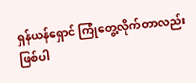ရှန်ယန်ရှောင် ကြုံတွေ့လိုက်တာလည်းဖြစ်ပါ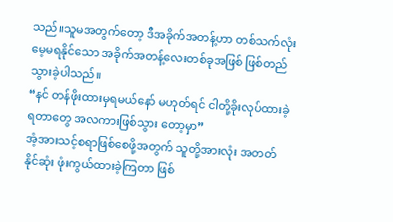သည်။သူမအတွက်တော့ ဒီအခိုက်အတန့်ဟာ တစ်သက်လုံးမေ့မရနိုင်သော အခိုက်အတန့်လေးတစ်ခုအဖြစ် ဖြစ်တည်သွားခဲ့ပါသည်။
“နင် တန်ဖိုးထားမှရမယ်နော် မဟုတ်ရင် ငါတို့ခိုးလုပ်ထားခဲ့ရတာတွေ အလကားဖြစ်သွား တော့မှာ”
အံ့အားသင့်စရာဖြစ်စေဖို့အတွက် သူတို့အားလုံး အတတ်နိုင်ဆုံး ဖုံးကွယ်ထားခဲ့ကြတာ ဖြစ်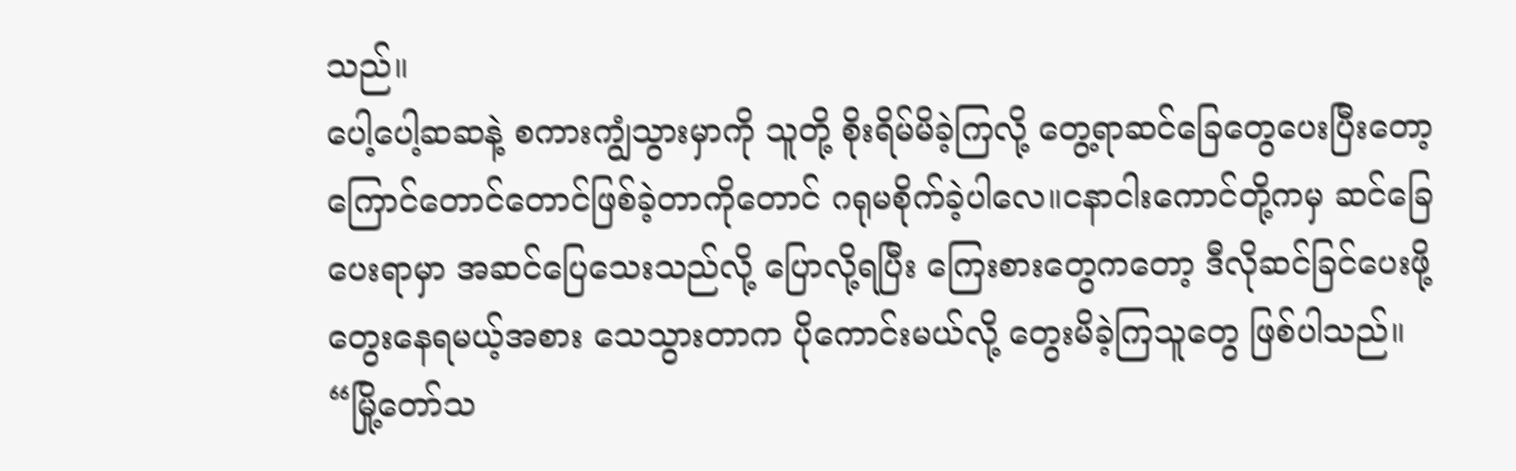သည်။
ပေါ့ပေါ့ဆဆနဲ့ စကားကျွံသွားမှာကို သူတို့ စိုးရိမ်မိခဲ့ကြလို့ တွေ့ရာဆင်ခြေတွေပေးပြီးတော့ ကြောင်တောင်တောင်ဖြစ်ခဲ့တာကိုတောင် ဂရုမစိုက်ခဲ့ပါလေ။ငနာငါးကောင်တို့ကမှ ဆင်ခြေပေးရာမှာ အဆင်ပြေသေးသည်လို့ ပြောလို့ရပြီး ကြေးစားတွေကတော့ ဒီလိုဆင်ခြင်ပေးဖို့ တွေးနေရမယ့်အစား သေသွားတာက ပိုကောင်းမယ်လို့ တွေးမိခဲ့ကြသူတွေ ဖြစ်ပါသည်။
“မြို့တော်သ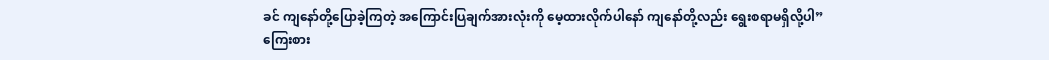ခင် ကျနော်တို့ပြောခဲ့ကြတဲ့ အကြောင်းပြချက်အားလုံးကို မေ့ထားလိုက်ပါနော် ကျနော်တို့လည်း ရွေးစရာမရှိလို့ပါ”
ကြေးစား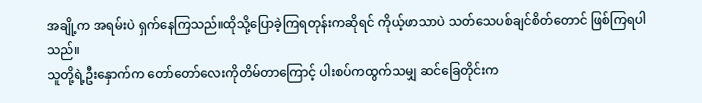အချို့က အရမ်းပဲ ရှက်နေကြသည်။ထိုသို့ပြောခဲ့ကြရတုန်းကဆိုရင် ကိုယ့်ဖာသာပဲ သတ်သေပစ်ချင်စိတ်တောင် ဖြစ်ကြရပါသည်။
သူတို့ရဲ့ဦးနှောက်က တော်တော်လေးကိုတိမ်တာကြောင့် ပါးစပ်ကထွက်သမျှ ဆင်ခြေတိုင်းက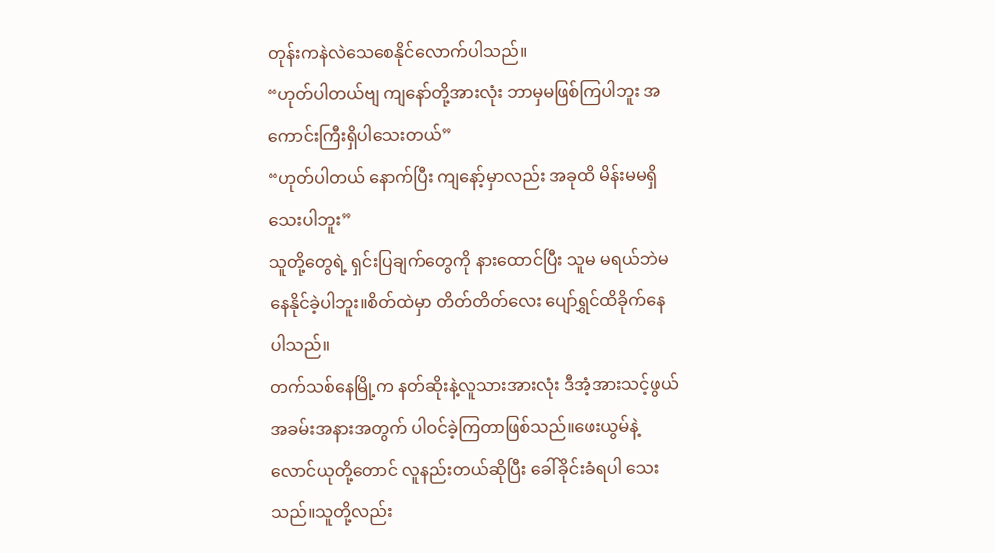တုန်းကနဲလဲသေစေနိုင်လောက်ပါသည်။
“ဟုတ်ပါတယ်ဗျ ကျနော်တို့အားလုံး ဘာမှမဖြစ်ကြပါဘူး အကောင်းကြီးရှိပါသေးတယ်”
“ဟုတ်ပါတယ် နောက်ပြီး ကျနော့်မှာလည်း အခုထိ မိန်းမမရှိသေးပါဘူး”
သူတို့တွေရဲ့ ရှင်းပြချက်တွေကို နားထောင်ပြီး သူမ မရယ်ဘဲမနေနိုင်ခဲ့ပါဘူး။စိတ်ထဲမှာ တိတ်တိတ်လေး ပျော်ရွှင်ထိခိုက်နေပါသည်။
တက်သစ်နေမြို့က နတ်ဆိုးနဲ့လူသားအားလုံး ဒီအံ့အားသင့်ဖွယ် အခမ်းအနားအတွက် ပါဝင်ခဲ့ကြတာဖြစ်သည်။ဖေးယွမ်နဲ့လောင်ယုတို့တောင် လူနည်းတယ်ဆိုပြီး ခေါ်ခိုင်းခံရပါ သေးသည်။သူတို့လည်း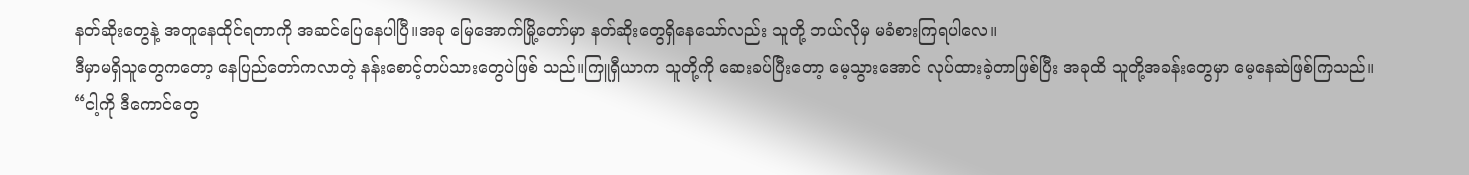နတ်ဆိုးတွေနဲ့ အတူနေထိုင်ရတာကို အဆင်ပြေနေပါပြီ။အခု မြေအောက်မြို့တော်မှာ နတ်ဆိုးတွေရှိနေသော်လည်း သူတို့ ဘယ်လိုမှ မခံစားကြရပါလေ။
ဒီမှာမရှိသူတွေကတော့ နေပြည်တော်ကလာတဲ့ နန်းစောင့်တပ်သားတွေပဲဖြစ် သည်။ကြူရှီယာက သူတို့ကို ဆေးခပ်ပြီးတော့ မေ့သွားအောင် လုပ်ထားခဲ့တာဖြစ်ပြီး အခုထိ သူတို့အခန်းတွေမှာ မေ့နေဆဲဖြစ်ကြသည်။
“ငါ့ကို ဒီကောင်တွေ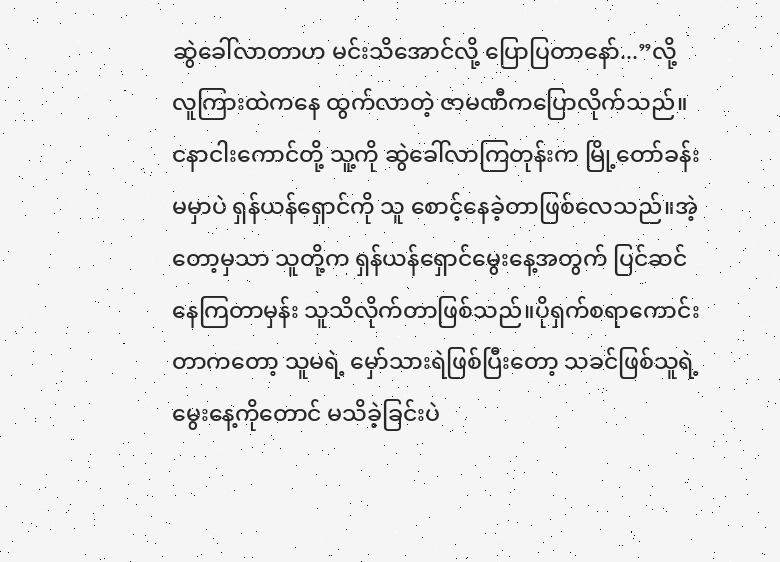ဆွဲခေါ်လာတာဟ မင်းသိအောင်လို့ ပြောပြတာနော်...”လို့ လူကြားထဲကနေ ထွက်လာတဲ့ ဇာမဏီကပြောလိုက်သည်။
ငနာငါးကောင်တို့ သူ့ကို ဆွဲခေါ်လာကြတုန်းက မြို့တော်ခန်းမမှာပဲ ရှန်ယန်ရှောင်ကို သူ စောင့်နေခဲ့တာဖြစ်လေသည်။အဲ့တော့မှသာ သူတို့က ရှန်ယန်ရှောင်မွေးနေ့အတွက် ပြင်ဆင်နေကြတာမှန်း သူသိလိုက်တာဖြစ်သည်။ပိုရှက်စရာကောင်းတာကတော့ သူမရဲ့ မှော်သားရဲဖြစ်ပြီးတော့ သခင်ဖြစ်သူရဲ့ မွေးနေ့ကိုတောင် မသိခဲ့ခြင်းပဲ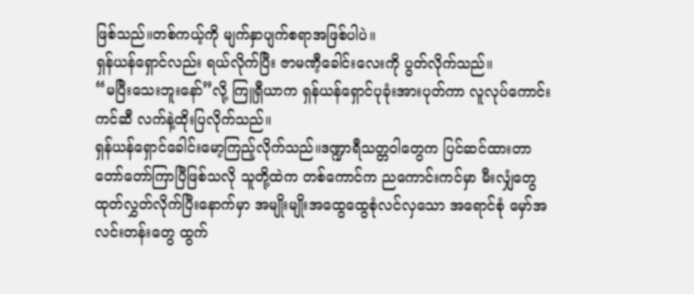ဖြစ်သည်။တစ်ကယ့်ကို မျက်နှာပျက်စရာအဖြစ်ပါပဲ။
ရှန်ယန်ရှောင်လည်း ရယ်လိုက်ပြီး ဇာမဏီ့ခေါင်းလေးကို ပွတ်လိုက်သည်။
“မပြီးသေးဘူးနော်”လို့ ကြူရှီယာက ရှန်ယန်ရှောင်ပုခုံးအားပုတ်ကာ လူလုပ်ကောင်းကင်ဆီ လက်နဲ့ထိုးပြလိုက်သည်။
ရှန်ယန်ရှောင်ခေါင်းမော့ကြည့်လိုက်သည်။ဒဏ္ဍာရီသတ္တဝါတွေက ပြင်ဆင်ထားတာ တော်တော်ကြာပြီဖြစ်သလို သူတို့ထဲက တစ်ကောင်က ညကောင်းကင်မှာ မီးလျှံတွေ ထုတ်လွှတ်လိုက်ပြီးနောက်မှာ အမျိုးမျိုးအထွေထွေစုံလင်လှသော အရောင်စုံ မှော်အလင်းတန်းတွေ ထွက်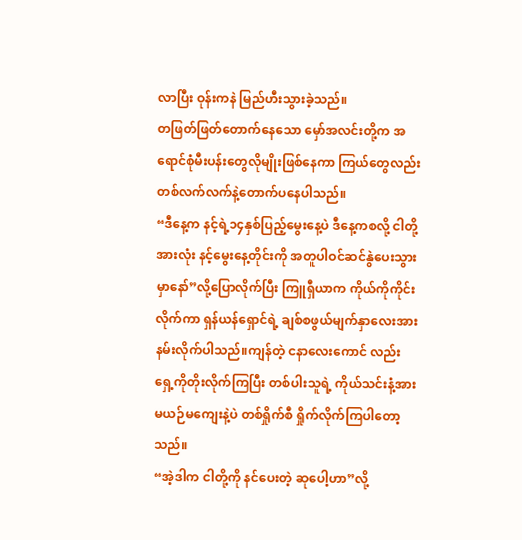လာပြီး ဝုန်းကနဲ မြည်ဟီးသွားခဲ့သည်။
တဖြတ်ဖြတ်တောက်နေသော မှော်အလင်းတို့က အရောင်စုံမီးပန်းတွေလိုမျိုးဖြစ်နေကာ ကြယ်တွေလည်း တစ်လက်လက်နဲ့တောက်ပနေပါသည်။
“ဒီနေ့က နင့်ရဲ့၁၄နှစ်ပြည့်မွေးနေ့ပဲ ဒီနေ့ကစလို့ ငါတို့အားလုံး နင့်မွေးနေ့တိုင်းကို အတူပါဝင်ဆင်နွဲပေးသွားမှာနော်”လို့ပြောလိုက်ပြီး ကြူရှီယာက ကိုယ်ကိုကိုင်းလိုက်ကာ ရှန်ယန်ရှောင်ရဲ့ ချစ်စဖွယ်မျက်နှာလေးအား နမ်းလိုက်ပါသည်။ကျန်တဲ့ ငနာလေးကောင် လည်း ရှေ့ကိုတိုးလိုက်ကြပြီး တစ်ပါးသူရဲ့ ကိုယ်သင်းနံ့အား မယဉ်မကျေးနဲ့ပဲ တစ်ရှိုက်စီ ရှိုက်လိုက်ကြပါတော့သည်။
“အဲ့ဒါက ငါတို့ကို နင်ပေးတဲ့ ဆုပေါ့ဟာ”လို့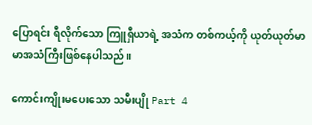ပြောရင်း ရီလိုက်သော ကြူရှီယာရဲ့ အသံက တစ်ကယ့်ကို ယုတ်ယုတ်မာမာအသံကြီးဖြစ်နေပါသည်။

ကောင်းကျိုးမပေးသော သမီးပျို Part 4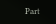Part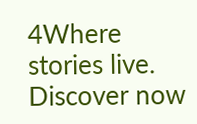4Where stories live. Discover now